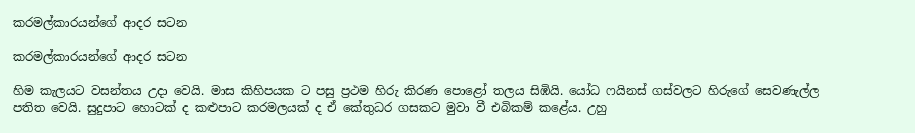කරමල්කාරයන්ගේ ආදර සටන

කරමල්කාරයන්ගේ ආදර සටන

හිම කැලයට වසන්තය උදා වෙයි. මාස කිහිපයක ට පසු ප්‍රථම හිරු කිරණ පොළෝ තලය සිඹියි. යෝධ ෆයිනස් ගස්වලට හිරුගේ සෙවණැල්ල පතිත වෙයි. සුදුපාට හොටක් ද කළුපාට කරමලයක් ද ඒ කේතුධර ගසකට මුවා වී එබිකම් කළේය. උහු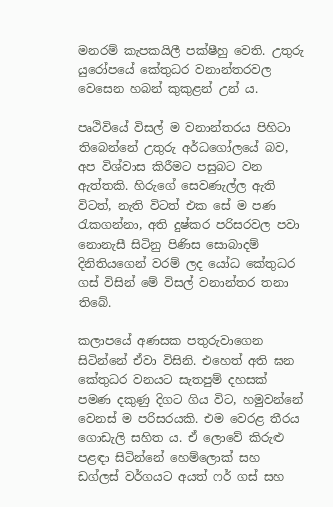මනරම් කැපකයිලී පක්ෂීහු වෙති. උතුරු යුරෝපයේ කේතුධර වනාන්තරවල වෙසෙන හබන් කුකුළන් උන් ය.

පෘථිවියේ විසල් ම වනාන්තරය පිහිටා තිබෙන්නේ උතුරු අර්ධගෝලයේ බව, අප විශ්වාස කිරීමට පසුබට වන ඇත්තකි. හිරුගේ සෙවණැල්ල ඇති විටත්, නැති විටත් එක සේ ම පණ රැකගන්නා, අති දුෂ්කර පරිසරවල පවා නොනැසී සිටිනු පිණිස සොබාදම් දිනිතියගෙන් වරම් ලද යෝධ කේතුධර ගස් විසින් මේ විසල් වනාන්තර තනා තිබේ.

කලාපයේ අණසක පතුරුවාගෙන සිටින්නේ ඒවා විසිනි. එහෙත් අති ඝන කේතුධර වනයට සැතපුම් දහසක් පමණ දකුණු දිගට ගිය විට, හමුවන්නේ වෙනස් ම පරිසරයකි. එම වෙරළ තීරය ගොඩැලි සහිත ය. ඒ ලොවේ කිරුළු පළඳා සිටින්නේ හෙම්ලොක් සහ ඩග්ලස් වර්ගයට අයත් ෆර් ගස් සහ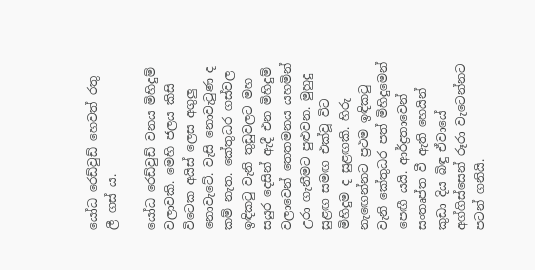යෝධ රෙඩ්වුඩ් හෙවත් රතු ලී ගස් ය.

යෝධ රෙඩ්වුඩ් වනය මිහිදුම් වලාවකි. මෙහි ජලය කිසි විටෙක අයිස් ලෙස අගුලු නොවැටේ. වැසි නොවැටුණ ද කම් නැත. කේතුධර ගස්වල ඉඳිකටු වැනි තුඩුවලට මහ සයුර දෙසින් ඇදී එන මිහිදුම් වලාවෙන් තෙතමනය යහමින් උරා ගැනීමට පුළුවන. මුහුදු සුළඟ සමඟ එක්වූ විට මිහිදුම ද සුළඟකි. හිරු නැඟෙන්නට ප්‍රථම ඉඳිකටු වැනි කේතුධර පත් මිහිදුමෙන් පෙඟී යයි. ආර්ද්‍රතාවෙන් සංතෘප්ත වී ඇති හෙයින් කුඩා දිය බිඳු ඒවායේ අග්ගිස්සෙන් රූරා වැටෙන්නට පටන් ගනියි.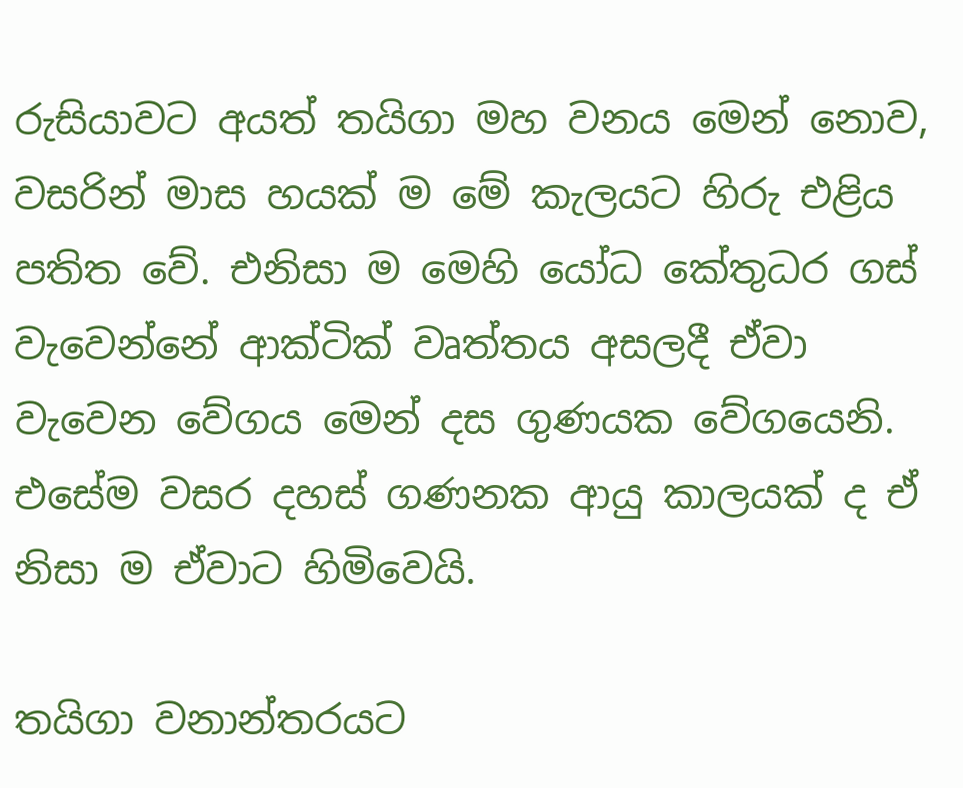රුසියාවට අයත් තයිගා මහ වනය මෙන් නොව, වසරින් මාස හයක් ම මේ කැලයට හිරු එළිය පතිත වේ. එනිසා ම මෙහි යෝධ කේතුධර ගස් වැවෙන්නේ ආක්ටික් වෘත්තය අසලදී ඒවා වැවෙන වේගය මෙන් දස ගුණයක වේගයෙනි. එසේම වසර දහස් ගණනක ආයු කාලයක් ද ඒ නිසා ම ඒවාට හිමිවෙයි.

තයිගා වනාන්තරයට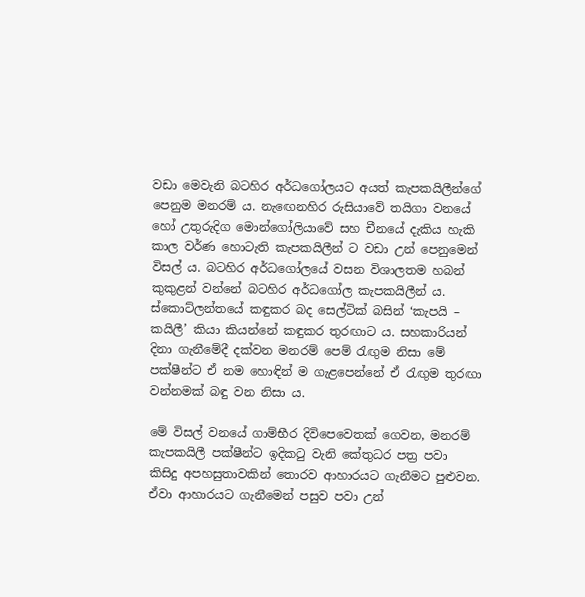වඩා මෙවැනි බටහිර අර්ධගෝලයට අයත් කැපකයිලීන්ගේ පෙනුම මනරම් ය. නැඟෙනහිර රුසියාවේ තයිගා වනයේ හෝ උතුරුදිග මොන්ගෝලියාවේ සහ චීනයේ දැකිය හැකි කාල වර්ණ හොටැති කැපකයිලීන් ට වඩා උන් පෙනුමෙන් විසල් ය. බටහිර අර්ධගෝලයේ වසන විශාලතම හබන් කුකුළන් වන්නේ බටහිර අර්ධගෝල කැපකයිලීන් ය. ස්කොට්ලන්තයේ කඳුකර බද සෙල්ටික් බසින් ‘කැපයි – කයිලී’ කියා කියන්නේ කඳුකර තුරඟාට ය. සහකාරියන් දිනා ගැනීමේදී දක්වන මනරම් පෙම් රැඟුම නිසා මේ පක්ෂීන්ට ඒ නම හොඳින් ම ගැළපෙන්නේ ඒ රැඟුම තුරඟා වන්නමක් බඳු වන නිසා ය.

මේ විසල් වනයේ ගාම්භීර දිවිපෙවෙතක් ගෙවන, මනරම් කැපකයිලී පක්ෂීන්ට ඉදිකටු වැනි කේතුධර පත්‍ර පවා කිසිදු අපහසුතාවකින් තොරව ආහාරයට ගැනීමට පුළුවන. ඒවා ආහාරයට ගැනීමෙන් පසුව පවා උන්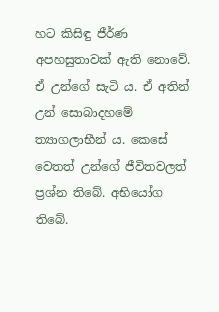හට කිසිඳු ජීර්ණ අපහසුතාවක් ඇති නොවේ. ඒ උන්ගේ සැටි ය. ඒ අතින් උන් සොබාදහමේ ත්‍යාගලාභීන් ය. කෙසේ වෙතත් උන්ගේ ජීවිතවලත් ප්‍රශ්න තිබේ. අභියෝග තිබේ.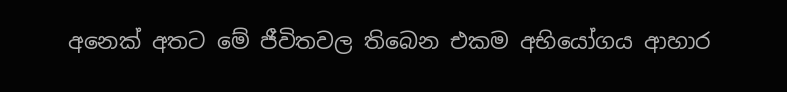අනෙක් අතට මේ ජීවිතවල තිබෙන එකම අභියෝගය ආහාර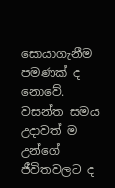සොයාගැනීම පමණක් ද නොවේ. වසන්ත සමය උදාවත් ම උන්ගේ ජීවිතවලට ද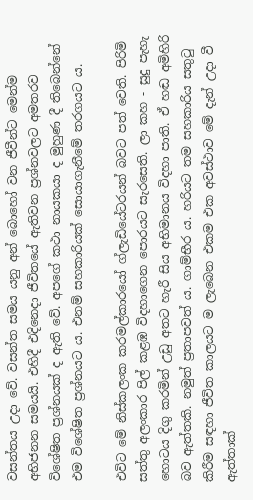වසන්තය උදා වේ. වසන්ත සමය යනු අන් බොහෝ වන ජීවීන්ට මෙන්ම අභිජනන සමයයි. එහිදී එදිනෙදා ජීවිතයේ ඇතිවන ප්‍රශ්නවලට අමතරව විශේෂිත ප්‍රශ්නයක් ද ඇති වේ. අපගේ කථා නායකයා ද මුහුණ දී තිබෙන්නේ එම විශේෂිත ප්‍රශ්නයට ය. එනම් සහකාරියක් සොයාගැනීමේ තරගයට ය.

එවිට මේ නිස්කලංක කරමල්කාරයෝ ග්ලැඩියේටරයන් බවට පත් වෙති. පිරිමි සත්තු අලංකාර පිල් කළඹ විදහාගෙන පොරයට සැරසෙති. ලා කහ - සුදු පැහැ හොටය දිගු කරමින් උඩු අතට හැරී සිය අභිමානය විදහා පාති. ඒ හඬ අමිහිරි බව ඇත්තකි. නමුත් ප්‍රතාපවත් ය. ගාම්භීර ය. හරියට තම සහකාරිය සතුටු කිරීම සඳහා ජීවිත කාලයට ම ලැබෙන එකම එක අවස්ථාව මේ දැන් උදා වී ඇත්තාක්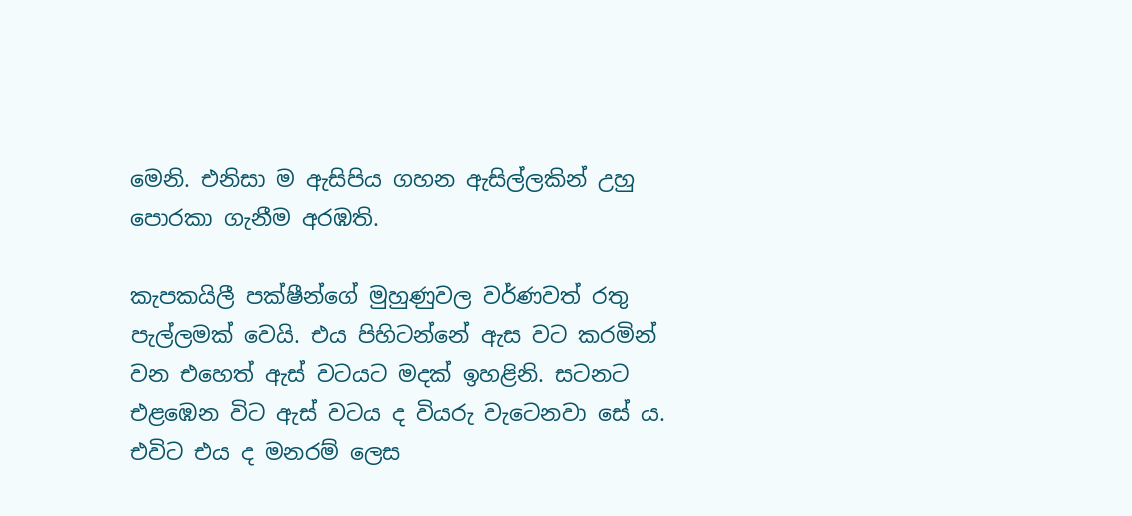මෙනි. එනිසා ම ඇසිපිය ගහන ඇසිල්ලකින් උහු පොරකා ගැනීම අරඹති.

කැපකයිලී පක්ෂීන්ගේ මුහුණුවල වර්ණවත් රතු පැල්ලමක් වෙයි. එය පිහිටන්නේ ඇස වට කරමින් වන එහෙත් ඇස් වටයට මදක් ඉහළිනි. සටනට එළඹෙන විට ඇස් වටය ද වියරු වැටෙනවා සේ ය. එවිට එය ද මනරම් ලෙස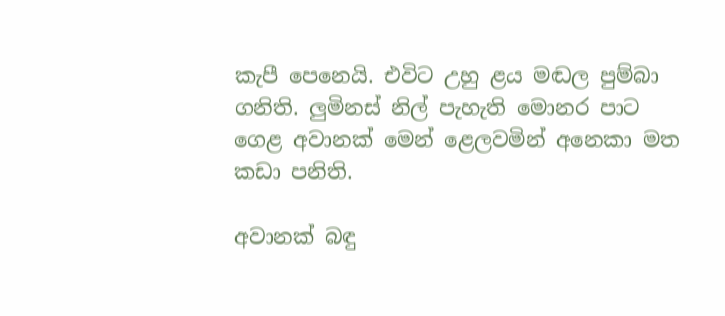කැපී පෙනෙයි. එවිට උහු ළය මඬල පුම්බා ගනිති. ලුමිනස් නිල් පැහැති මොනර පාට ගෙළ අවානක් මෙන් ළෙලවමින් අනෙකා මත කඩා පනිති.

අවානක් බඳු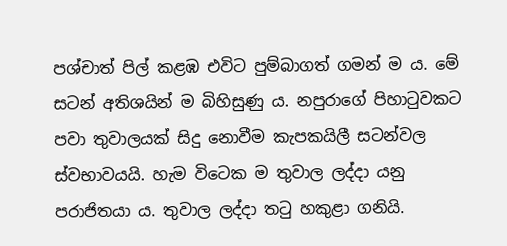පශ්චාත් පිල් කළඹ එවිට පුම්බාගත් ගමන් ම ය. මේ සටන් අතිශයින් ම බිහිසුණු ය. නපුරාගේ පිහාටුවකට පවා තුවාලයක් සිදු නොවීම කැපකයිලී සටන්වල ස්වභාවයයි. හැම විටෙක ම තුවාල ලද්දා යනු පරාජිතයා ය. තුවාල ලද්දා තටු හකුළා ගනියි.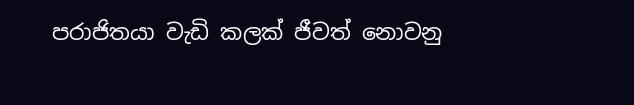පරාජිතයා වැඩි කලක් ජීවත් නොවනු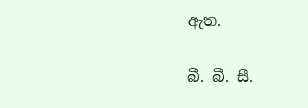ඇත.

බී. බී. සී.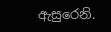ඇසුරෙනි.